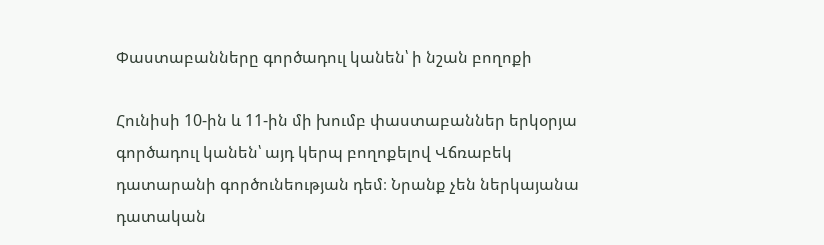Փաստաբանները գործադուլ կանեն՝ ի նշան բողոքի

Հունիսի 10-ին և 11-ին մի խումբ փաստաբաններ երկօրյա գործադուլ կանեն՝ այդ կերպ բողոքելով Վճռաբեկ դատարանի գործունեության դեմ։ Նրանք չեն ներկայանա դատական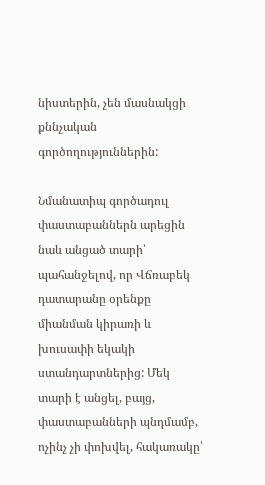նիստերին, չեն մասնակցի քննչական գործողություններին:

Նմանատիպ գործադուլ փաստաբաններն արեցին նաև անցած տարի՝ պահանջելով, որ Վճռաբեկ դատարանը օրենքը միանման կիրառի և խուսափի եկակի ստանդարտներից: Մեկ տարի է անցել, բայց, փաստաբանների պնդմամբ, ոչինչ չի փոխվել, հակառակը՝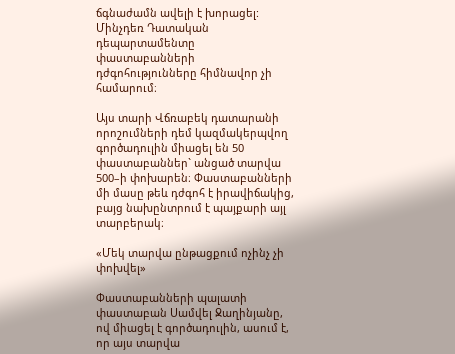ճգնաժամն ավելի է խորացել: Մինչդեռ Դատական դեպարտամենտը փաստաբանների դժգոհությունները հիմնավոր չի համարում։

Այս տարի Վճռաբեկ դատարանի որոշումների դեմ կազմակերպվող գործադուլին միացել են 50 փաստաբաններ` անցած տարվա 500–ի փոխարեն։ Փաստաբանների մի մասը թեև դժգոհ է իրավիճակից, բայց նախընտրում է պայքարի այլ տարբերակ։

«Մեկ տարվա ընթացքում ոչինչ չի փոխվել»

Փաստաբանների պալատի փաստաբան Սամվել Ջաղինյանը, ով միացել է գործադուլին, ասում է, որ այս տարվա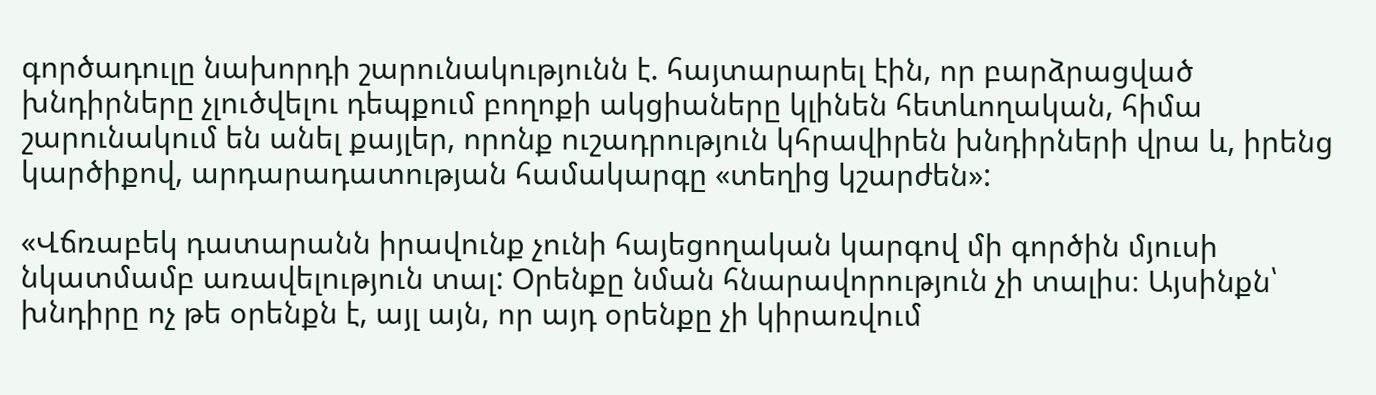գործադուլը նախորդի շարունակությունն է. հայտարարել էին, որ բարձրացված խնդիրները չլուծվելու դեպքում բողոքի ակցիաները կլինեն հետևողական, հիմա շարունակում են անել քայլեր, որոնք ուշադրություն կհրավիրեն խնդիրների վրա և, իրենց կարծիքով, արդարադատության համակարգը «տեղից կշարժեն»:

«Վճռաբեկ դատարանն իրավունք չունի հայեցողական կարգով մի գործին մյուսի նկատմամբ առավելություն տալ: Օրենքը նման հնարավորություն չի տալիս։ Այսինքն՝ խնդիրը ոչ թե օրենքն է, այլ այն, որ այդ օրենքը չի կիրառվում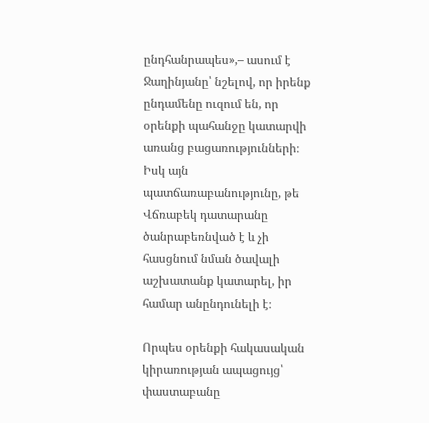ընդհանրապես»,– ասում է Ջաղինյանը՝ նշելով, որ իրենք ընդամենը ուզում են, որ օրենքի պահանջը կատարվի առանց բացառությունների։ Իսկ այն պատճառաբանությունը, թե Վճռաբեկ դատարանը ծանրաբեռնված է և չի հասցնում նման ծավալի աշխատանք կատարել, իր համար անընդունելի է։

Որպես օրենքի հակասական կիրառության ապացույց՝ փաստաբանը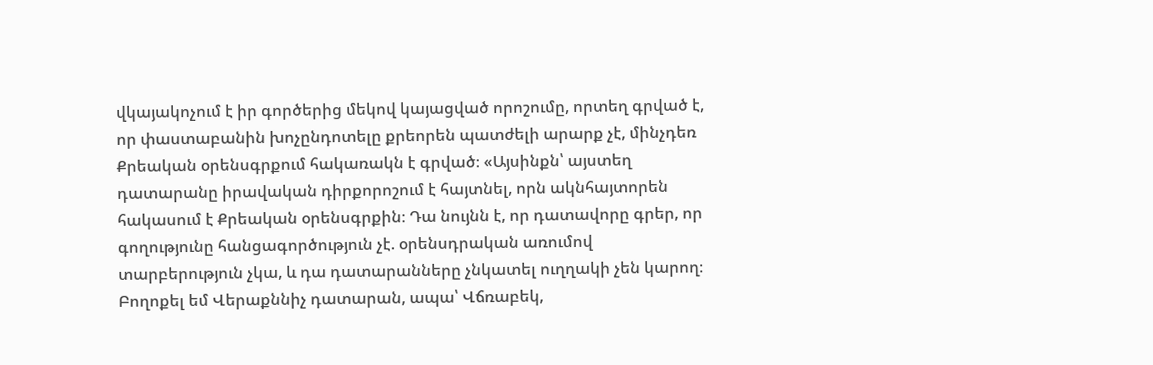վկայակոչում է իր գործերից մեկով կայացված որոշումը, որտեղ գրված է, որ փաստաբանին խոչընդոտելը քրեորեն պատժելի արարք չէ, մինչդեռ Քրեական օրենսգրքում հակառակն է գրված։ «Այսինքն՝ այստեղ դատարանը իրավական դիրքորոշում է հայտնել, որն ակնհայտորեն հակասում է Քրեական օրենսգրքին։ Դա նույնն է, որ դատավորը գրեր, որ գողությունը հանցագործություն չէ. օրենսդրական առումով տարբերություն չկա, և դա դատարանները չնկատել ուղղակի չեն կարող։ Բողոքել եմ Վերաքննիչ դատարան, ապա՝ Վճռաբեկ,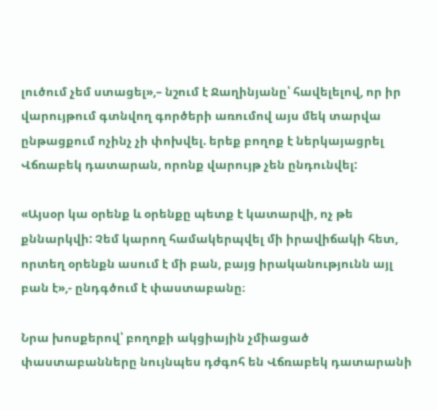լուծում չեմ ստացել»,– նշում է Ջաղինյանը՝ հավելելով, որ իր վարույթում գտնվող գործերի առումով այս մեկ տարվա ընթացքում ոչինչ չի փոխվել. երեք բողոք է ներկայացրել Վճռաբեկ դատարան, որոնք վարույթ չեն ընդունվել:

«Այսօր կա օրենք և օրենքը պետք է կատարվի, ոչ թե քննարկվի: Չեմ կարող համակերպվել մի իրավիճակի հետ, որտեղ օրենքն ասում է մի բան, բայց իրականությունն այլ բան է»,- ընդգծում է փաստաբանը։

Նրա խոսքերով՝ բողոքի ակցիային չմիացած փաստաբանները նույնպես դժգոհ են Վճռաբեկ դատարանի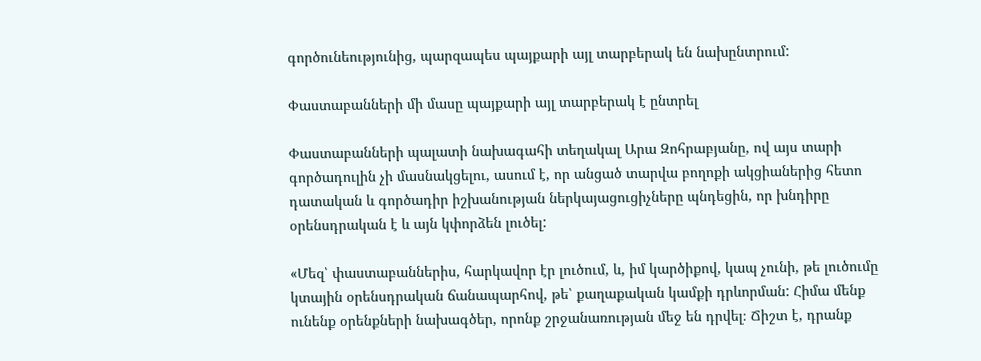գործունեությունից, պարզապես պայքարի այլ տարբերակ են նախընտրում:

Փաստաբանների մի մասը պայքարի այլ տարբերակ է ընտրել

Փաստաբանների պալատի նախագահի տեղակալ Արա Զոհրաբյանը, ով այս տարի գործադուլին չի մասնակցելու, ասում է, որ անցած տարվա բողոքի ակցիաներից հետո դատական և գործադիր իշխանության ներկայացուցիչները պնդեցին, որ խնդիրը օրենսդրական է և այն կփորձեն լուծել:

«Մեզ՝ փաստաբաններիս, հարկավոր էր լուծում, և, իմ կարծիքով, կապ չունի, թե լուծումը կտային օրենսդրական ճանապարհով, թե՝ քաղաքական կամքի դրևորման: Հիմա մենք ունենք օրենքների նախագծեր, որոնք շրջանառության մեջ են դրվել։ Ճիշտ է, դրանք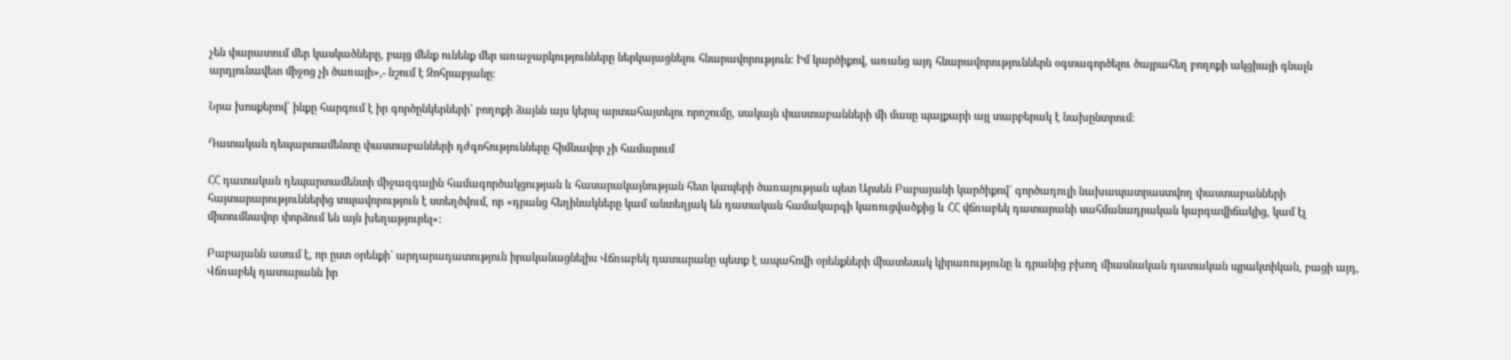չեն փարատում մեր կասկածները, բայց մենք ունենք մեր առաջարկությունները ներկայացնելու հնարավորություն: Իմ կարծիքով, առանց այդ հնարավորություններն օգտագործելու ծայրահեղ բողոքի ակցիայի գնալն արդյունավետ միջոց չի ծառայի»,- նշում է Զոհրաբյանը։

Նրա խոսքերով՝ ինքը հարգում է իր գործընկերների` բողոքի ձայնն այս կերպ արտահայտելու որոշումը, սակայն փաստաբանների մի մասը պայքարի այլ տարբերակ է նախընտրում։

Դատական դեպարտամենտը փաստաբանների դժգոհությունները հիմնավոր չի համարում

ՀՀ դատական դեպարտամենտի միջազգային համագործակցության և հասարակայնության հետ կապերի ծառայության պետ Արսեն Բաբայանի կարծիքով` գործադուլի նախապատրաստվող փաստաբանների հայտարարություններից տպավորություն է ստեղծվում, որ «դրանց հեղինակները կամ անտեղյակ են դատական համակարգի կառուցվածքից և ՀՀ վճռաբեկ դատարանի սահմանադրական կարգավիճակից, կամ էլ միտումնավոր փորձում են այն խեղաթյուրել»:

Բաբայանն ասում է, որ ըստ օրենքի` արդարադատություն իրականացնելիս Վճռաբեկ դատարանը պետք է ապահովի օրենքների միատեսակ կիրառությունը և դրանից բխող միասնական դատական պրակտիկան, բացի այդ, Վճռաբեկ դատարանն իր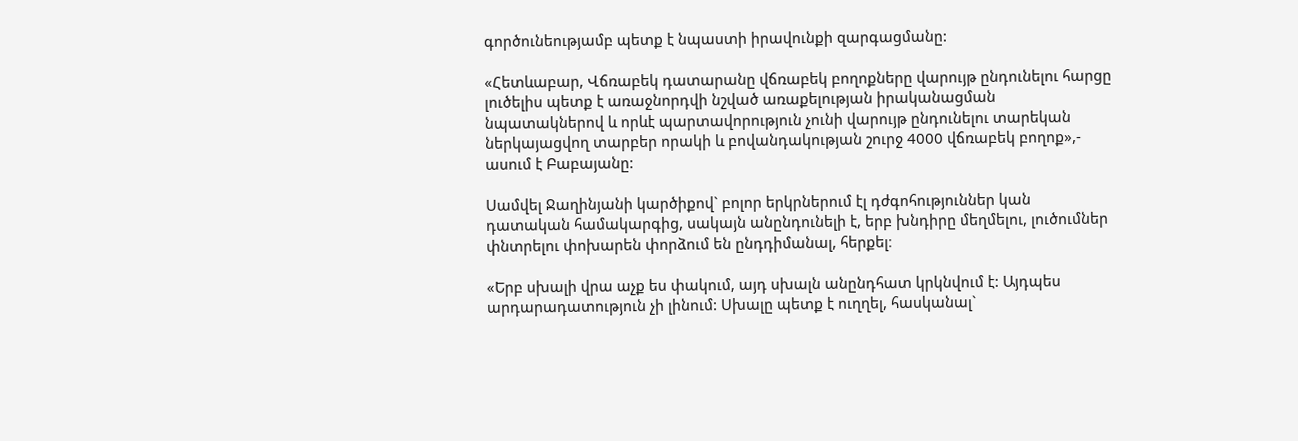գործունեությամբ պետք է նպաստի իրավունքի զարգացմանը:

«Հետևաբար, Վճռաբեկ դատարանը վճռաբեկ բողոքները վարույթ ընդունելու հարցը լուծելիս պետք է առաջնորդվի նշված առաքելության իրականացման նպատակներով և որևէ պարտավորություն չունի վարույթ ընդունելու տարեկան ներկայացվող տարբեր որակի և բովանդակության շուրջ 4000 վճռաբեկ բողոք»,- ասում է Բաբայանը:

Սամվել Ջաղինյանի կարծիքով` բոլոր երկրներում էլ դժգոհություններ կան դատական համակարգից, սակայն անընդունելի է, երբ խնդիրը մեղմելու, լուծումներ փնտրելու փոխարեն փորձում են ընդդիմանալ, հերքել։

«Երբ սխալի վրա աչք ես փակում, այդ սխալն անընդհատ կրկնվում է: Այդպես արդարադատություն չի լինում: Սխալը պետք է ուղղել, հասկանալ`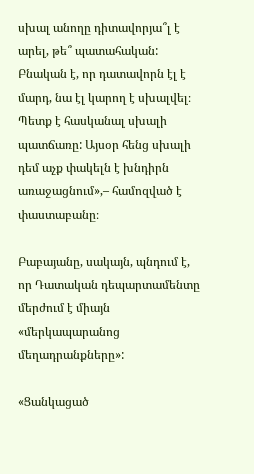սխալ անողը դիտավորյա՞լ է արել, թե՞ պատահական: Բնական է, որ դատավորն էլ է մարդ, նա էլ կարող է սխալվել։ Պետք է հասկանալ սխալի պատճառը: Այսօր հենց սխալի դեմ աչք փակելն է խնդիրն առաջացնում»,– համոզված է փաստաբանը։

Բաբայանը, սակայն, պնդում է, որ Դատական դեպարտամենտը մերժում է միայն «մերկապարանոց մեղադրանքները»:

«Ցանկացած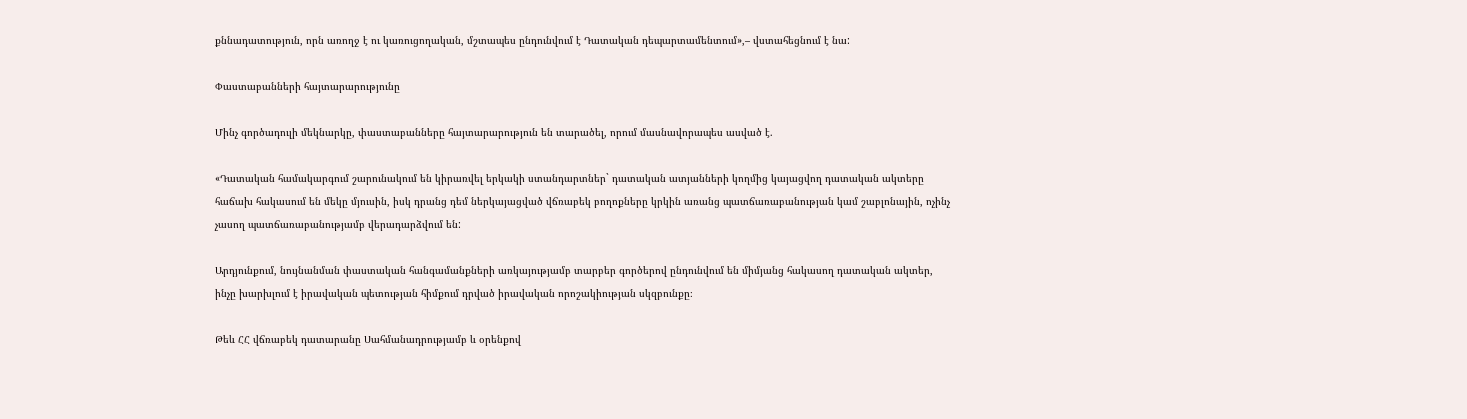քննադատություն, որն առողջ է ու կառուցողական, մշտապես ընդունվում է Դատական դեպարտամենտում»,– վստահեցնում է նա:

Փաստաբանների հայտարարությունը

Մինչ գործադուլի մեկնարկը, փաստաբանները հայտարարություն են տարածել, որում մասնավորապես ասված է.

«Դատական համակարգում շարունակում են կիրառվել երկակի ստանդարտներ` դատական ատյանների կողմից կայացվող դատական ակտերը հաճախ հակասում են մեկը մյուսին, իսկ դրանց դեմ ներկայացված վճռաբեկ բողոքները կրկին առանց պատճառաբանության կամ շաբլոնային, ոչինչ չասող պատճառաբանությամբ վերադարձվում են:

Արդյունքում, նույնանման փաստական հանգամանքների առկայությամբ տարբեր գործերով ընդունվում են միմյանց հակասող դատական ակտեր, ինչը խարխլում է իրավական պետության հիմքում դրված իրավական որոշակիության սկզբունքը։

Թեև ՀՀ վճռաբեկ դատարանը Սահմանադրությամբ և օրենքով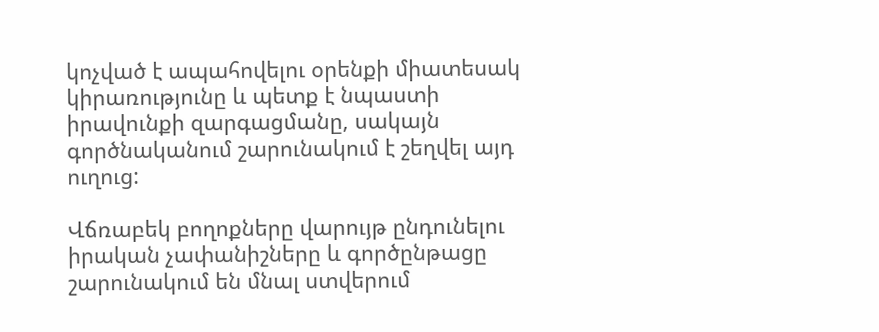կոչված է ապահովելու օրենքի միատեսակ կիրառությունը և պետք է նպաստի իրավունքի զարգացմանը, սակայն գործնականում շարունակում է շեղվել այդ ուղուց:

Վճռաբեկ բողոքները վարույթ ընդունելու իրական չափանիշները և գործընթացը շարունակում են մնալ ստվերում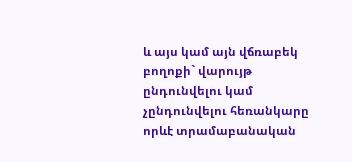և այս կամ այն վճռաբեկ բողոքի` վարույթ ընդունվելու կամ չընդունվելու հեռանկարը որևէ տրամաբանական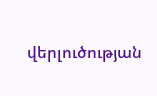վերլուծության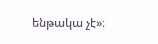ենթակա չէ»։